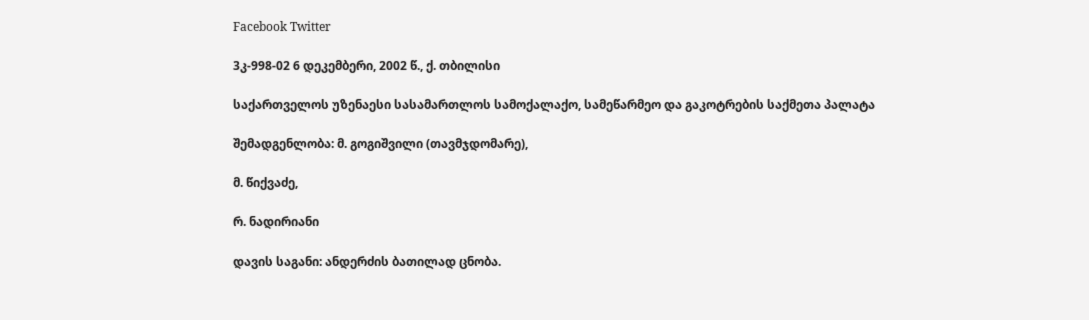Facebook Twitter

3კ-998-02 6 დეკემბერი, 2002 წ., ქ. თბილისი

საქართველოს უზენაესი სასამართლოს სამოქალაქო, სამეწარმეო და გაკოტრების საქმეთა პალატა

შემადგენლობა: მ. გოგიშვილი (თავმჯდომარე),

მ. წიქვაძე,

რ. ნადირიანი

დავის საგანი: ანდერძის ბათილად ცნობა.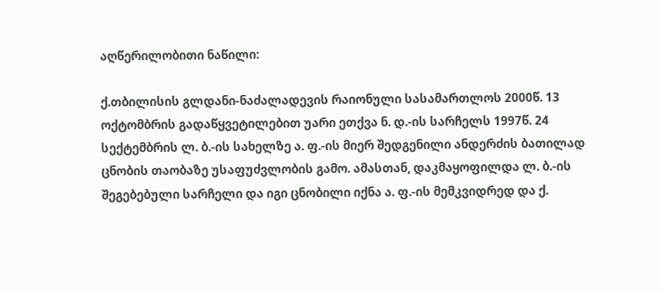აღწერილობითი ნაწილი:

ქ.თბილისის გლდანი-ნაძალადევის რაიონული სასამართლოს 2000წ. 13 ოქტომბრის გადაწყვეტილებით უარი ეთქვა ნ. დ.-ის სარჩელს 1997წ. 24 სექტემბრის ლ. ბ.-ის სახელზე ა. ფ.-ის მიერ შედგენილი ანდერძის ბათილად ცნობის თაობაზე უსაფუძვლობის გამო. ამასთან, დაკმაყოფილდა ლ. ბ.-ის შეგებებული სარჩელი და იგი ცნობილი იქნა ა. ფ.-ის მემკვიდრედ და ქ.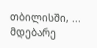თბილისში, ... მდებარე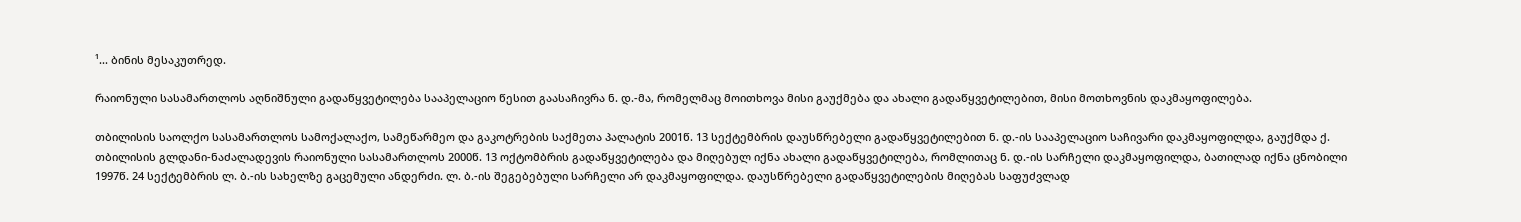¹... ბინის მესაკუთრედ.

რაიონული სასამართლოს აღნიშნული გადაწყვეტილება სააპელაციო წესით გაასაჩივრა ნ. დ.-მა, რომელმაც მოითხოვა მისი გაუქმება და ახალი გადაწყვეტილებით, მისი მოთხოვნის დაკმაყოფილება.

თბილისის საოლქო სასამართლოს სამოქალაქო, სამეწარმეო და გაკოტრების საქმეთა პალატის 2001წ. 13 სექტემბრის დაუსწრებელი გადაწყვეტილებით ნ. დ.-ის სააპელაციო საჩივარი დაკმაყოფილდა, გაუქმდა ქ. თბილისის გლდანი-ნაძალადევის რაიონული სასამართლოს 2000წ. 13 ოქტომბრის გადაწყვეტილება და მიღებულ იქნა ახალი გადაწყვეტილება, რომლითაც ნ. დ.-ის სარჩელი დაკმაყოფილდა, ბათილად იქნა ცნობილი 1997წ. 24 სექტემბრის ლ. ბ.-ის სახელზე გაცემული ანდერძი. ლ. ბ.-ის შეგებებული სარჩელი არ დაკმაყოფილდა. დაუსწრებელი გადაწყვეტილების მიღებას საფუძვლად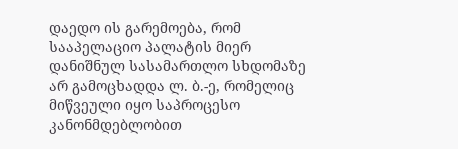დაედო ის გარემოება, რომ სააპელაციო პალატის მიერ დანიშნულ სასამართლო სხდომაზე არ გამოცხადდა ლ. ბ.-ე, რომელიც მიწვეული იყო საპროცესო კანონმდებლობით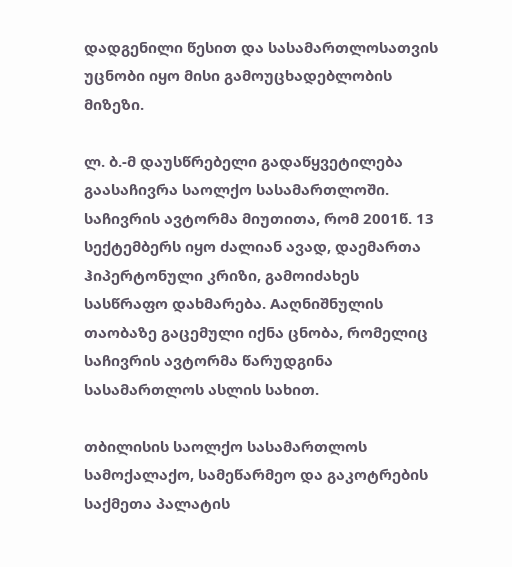დადგენილი წესით და სასამართლოსათვის უცნობი იყო მისი გამოუცხადებლობის მიზეზი.

ლ. ბ.-მ დაუსწრებელი გადაწყვეტილება გაასაჩივრა საოლქო სასამართლოში. საჩივრის ავტორმა მიუთითა, რომ 2001წ. 13 სექტემბერს იყო ძალიან ავად, დაემართა ჰიპერტონული კრიზი, გამოიძახეს სასწრაფო დახმარება. Aაღნიშნულის თაობაზე გაცემული იქნა ცნობა, რომელიც საჩივრის ავტორმა წარუდგინა სასამართლოს ასლის სახით.

თბილისის საოლქო სასამართლოს სამოქალაქო, სამეწარმეო და გაკოტრების საქმეთა პალატის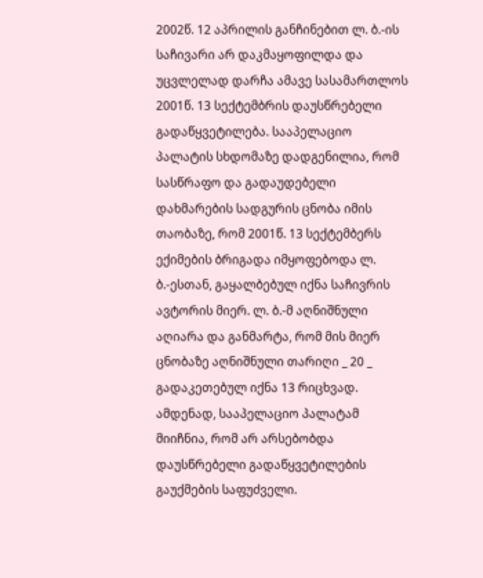2002წ. 12 აპრილის განჩინებით ლ. ბ.-ის საჩივარი არ დაკმაყოფილდა და უცვლელად დარჩა ამავე სასამართლოს 2001წ. 13 სექტემბრის დაუსწრებელი გადაწყვეტილება. სააპელაციო პალატის სხდომაზე დადგენილია, რომ სასწრაფო და გადაუდებელი დახმარების სადგურის ცნობა იმის თაობაზე, რომ 2001წ. 13 სექტემბერს ექიმების ბრიგადა იმყოფებოდა ლ. ბ.-ესთან, გაყალბებულ იქნა საჩივრის ავტორის მიერ. ლ. ბ.-მ აღნიშნული აღიარა და განმარტა, რომ მის მიერ ცნობაზე აღნიშნული თარიღი _ 20 _ გადაკეთებულ იქნა 13 რიცხვად. ამდენად, სააპელაციო პალატამ მიიჩნია, რომ არ არსებობდა დაუსწრებელი გადაწყვეტილების გაუქმების საფუძველი.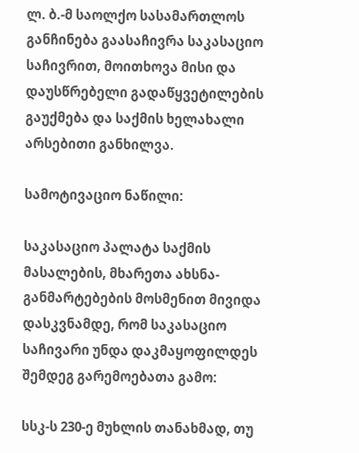ლ. ბ.-მ საოლქო სასამართლოს განჩინება გაასაჩივრა საკასაციო საჩივრით, მოითხოვა მისი და დაუსწრებელი გადაწყვეტილების გაუქმება და საქმის ხელახალი არსებითი განხილვა.

სამოტივაციო ნაწილი:

საკასაციო პალატა საქმის მასალების, მხარეთა ახსნა-განმარტებების მოსმენით მივიდა დასკვნამდე, რომ საკასაციო საჩივარი უნდა დაკმაყოფილდეს შემდეგ გარემოებათა გამო:

სსკ-ს 230-ე მუხლის თანახმად, თუ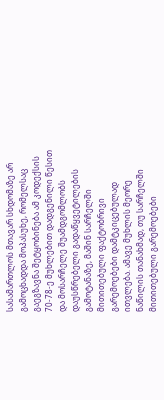სასამართლოს მთავარ სხდომაზე არ გამოცხადდა მოპასუხე, რომელსაც გაეგზავნა შეტყობინება ამ კოდექსის 70-78-ე მუხლებით დადგენილი წესით და მოსარჩელე შუამდგომლობს დაუსწრებელი გადაწყვეტილების გამოტანაზე, მაშინ სარჩელში მითითებული ფაქტობრივი გარემოებები დამტკიცებულად ითვლება. ამავე მუხლის მეორე ნაწილის თანახმად, თუ სარჩელში მითითებული გარემოებები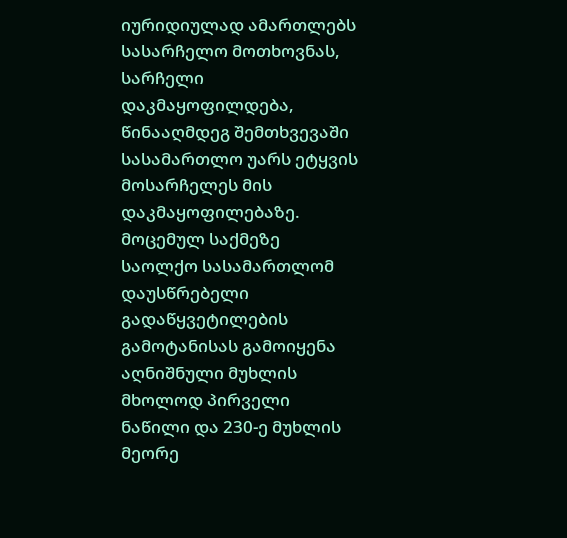იურიდიულად ამართლებს სასარჩელო მოთხოვნას, სარჩელი დაკმაყოფილდება, წინააღმდეგ შემთხვევაში სასამართლო უარს ეტყვის მოსარჩელეს მის დაკმაყოფილებაზე. მოცემულ საქმეზე საოლქო სასამართლომ დაუსწრებელი გადაწყვეტილების გამოტანისას გამოიყენა აღნიშნული მუხლის მხოლოდ პირველი ნაწილი და 230-ე მუხლის მეორე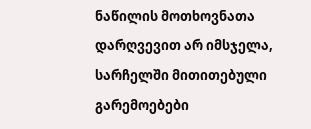ნაწილის მოთხოვნათა დარღვევით არ იმსჯელა, სარჩელში მითითებული გარემოებები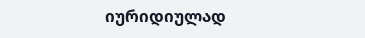იურიდიულად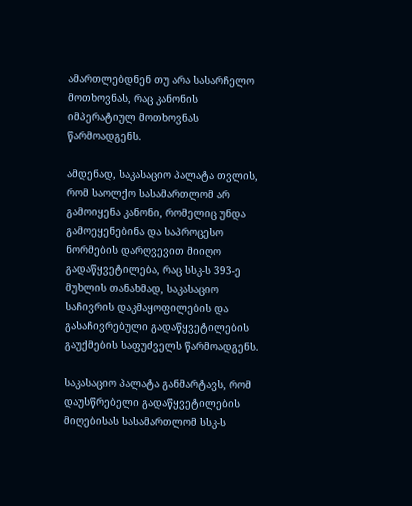ამართლებდნენ თუ არა სასარჩელო მოთხოვნას, რაც კანონის იმპერატიულ მოთხოვნას წარმოადგენს.

ამდენად, საკასაციო პალატა თვლის, რომ საოლქო სასამართლომ არ გამოიყენა კანონი, რომელიც უნდა გამოეყენებინა და საპროცესო ნორმების დარღვევით მიიღო გადაწყვეტილება, რაც სსკ-ს 393-ე მუხლის თანახმად, საკასაციო საჩივრის დაკმაყოფილების და გასაჩივრებული გადაწყვეტილების გაუქმების საფუძველს წარმოადგენს.

საკასაციო პალატა განმარტავს, რომ დაუსწრებელი გადაწყვეტილების მიღებისას სასამართლომ სსკ-ს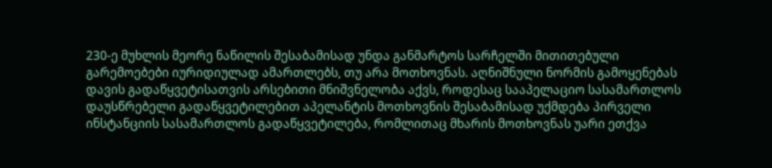230-ე მუხლის მეორე ნაწილის შესაბამისად უნდა განმარტოს სარჩელში მითითებული გარემოებები იურიდიულად ამართლებს, თუ არა მოთხოვნას. აღნიშნული ნორმის გამოყენებას დავის გადაწყვეტისათვის არსებითი მნიშვნელობა აქვს, როდესაც სააპელაციო სასამართლოს დაუსწრებელი გადაწყვეტილებით აპელანტის მოთხოვნის შესაბამისად უქმდება პირველი ინსტანციის სასამართლოს გადაწყვეტილება, რომლითაც მხარის მოთხოვნას უარი ეთქვა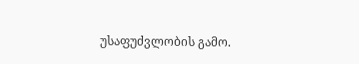უსაფუძვლობის გამო.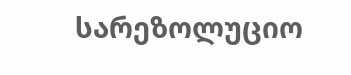სარეზოლუციო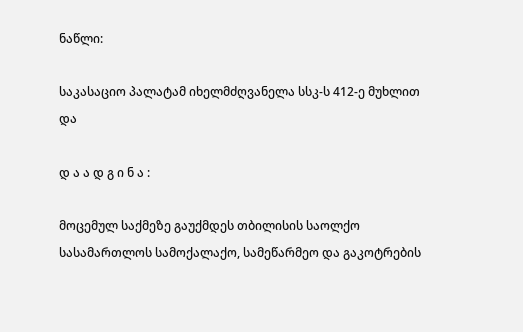ნაწლი:

საკასაციო პალატამ იხელმძღვანელა სსკ-ს 412-ე მუხლით და

დ ა ა დ გ ი ნ ა :

მოცემულ საქმეზე გაუქმდეს თბილისის საოლქო სასამართლოს სამოქალაქო, სამეწარმეო და გაკოტრების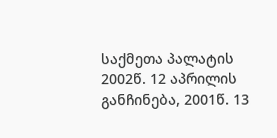საქმეთა პალატის 2002წ. 12 აპრილის განჩინება, 2001წ. 13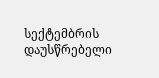სექტემბრის დაუსწრებელი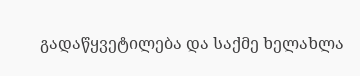გადაწყვეტილება და საქმე ხელახლა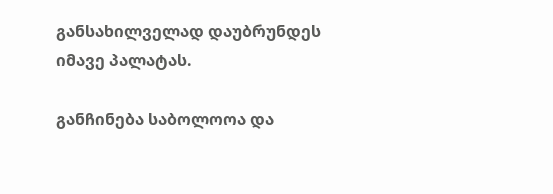განსახილველად დაუბრუნდეს იმავე პალატას.

განჩინება საბოლოოა და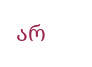არ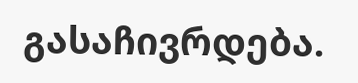გასაჩივრდება.